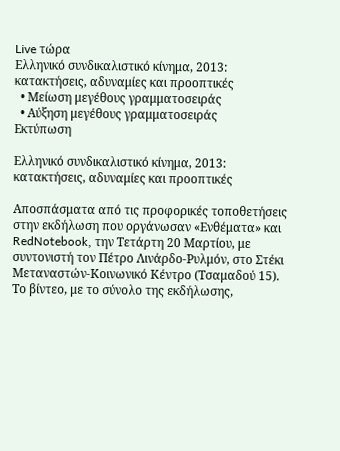Live τώρα
Ελληνικό συνδικαλιστικό κίνημα, 2013: κατακτήσεις, αδυναμίες και προοπτικές
  • Μείωση μεγέθους γραμματοσειράς
  • Αύξηση μεγέθους γραμματοσειράς
Εκτύπωση

Ελληνικό συνδικαλιστικό κίνημα, 2013: κατακτήσεις, αδυναμίες και προοπτικές

Αποσπάσματα από τις προφορικές τοποθετήσεις στην εκδήλωση που οργάνωσαν «Ενθέματα» και RedNotebook, την Τετάρτη 20 Μαρτίου, με συντονιστή τον Πέτρο Λινάρδο-Ρυλμόν, στο Στέκι Μεταναστών-Κοινωνικό Κέντρο (Τσαμαδού 15). Το βίντεο, με το σύνολο της εκδήλωσης,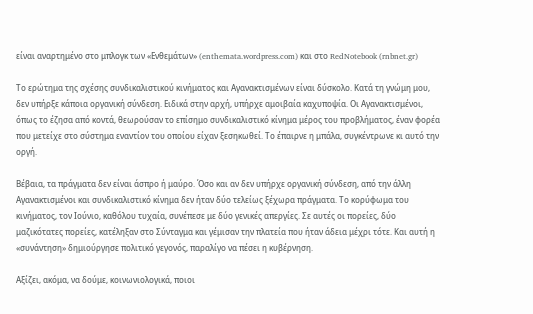είναι αναρτημένο στο μπλογκ των «Ενθεμάτων» (enthemata.wordpress.com) και στο RedNotebook (rnbnet.gr)

Το ερώτημα της σχέσης συνδικαλιστικού κινήματος και Αγανακτισμένων είναι δύσκολο. Κατά τη γνώμη μου, δεν υπήρξε κάποια οργανική σύνδεση. Ειδικά στην αρχή, υπήρχε αμοιβαία καχυποψία. Οι Αγανακτισμένοι, όπως το έζησα από κοντά, θεωρούσαν το επίσημο συνδικαλιστικό κίνημα μέρος του προβλήματος, έναν φορέα που μετείχε στο σύστημα εναντίον του οποίου είχαν ξεσηκωθεί. Το έπαιρνε η μπάλα, συγκέντρωνε κι αυτό την οργή.

Βέβαια, τα πράγματα δεν είναι άσπρο ή μαύρο. Όσο και αν δεν υπήρχε οργανική σύνδεση, από την άλλη Αγανακτισμένοι και συνδικαλιστικό κίνημα δεν ήταν δύο τελείως ξέχωρα πράγματα. Το κορύφωμα του κινήματος, τον Ιούνιο, καθόλου τυχαία, συνέπεσε με δύο γενικές απεργίες. Σε αυτές οι πορείες, δύο μαζικότατες πορείες, κατέληξαν στο Σύνταγμα και γέμισαν την πλατεία που ήταν άδεια μέχρι τότε. Και αυτή η «συνάντηση» δημιούργησε πολιτικό γεγονός, παραλίγο να πέσει η κυβέρνηση.

Αξίζει, ακόμα, να δούμε, κοινωνιολογικά, ποιοι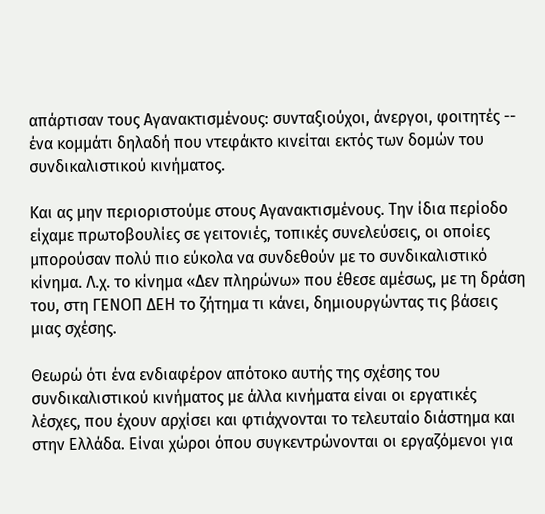απάρτισαν τους Αγανακτισμένους: συνταξιούχοι, άνεργοι, φοιτητές -- ένα κομμάτι δηλαδή που ντεφάκτο κινείται εκτός των δομών του συνδικαλιστικού κινήματος.

Και ας μην περιοριστούμε στους Αγανακτισμένους. Την ίδια περίοδο είχαμε πρωτοβουλίες σε γειτονιές, τοπικές συνελεύσεις, οι οποίες μπορούσαν πολύ πιο εύκολα να συνδεθούν με το συνδικαλιστικό κίνημα. Λ.χ. το κίνημα «Δεν πληρώνω» που έθεσε αμέσως, με τη δράση του, στη ΓΕΝΟΠ ΔΕΗ το ζήτημα τι κάνει, δημιουργώντας τις βάσεις μιας σχέσης.

Θεωρώ ότι ένα ενδιαφέρον απότοκο αυτής της σχέσης του συνδικαλιστικού κινήματος με άλλα κινήματα είναι οι εργατικές λέσχες, που έχουν αρχίσει και φτιάχνονται το τελευταίο διάστημα και στην Ελλάδα. Είναι χώροι όπου συγκεντρώνονται οι εργαζόμενοι για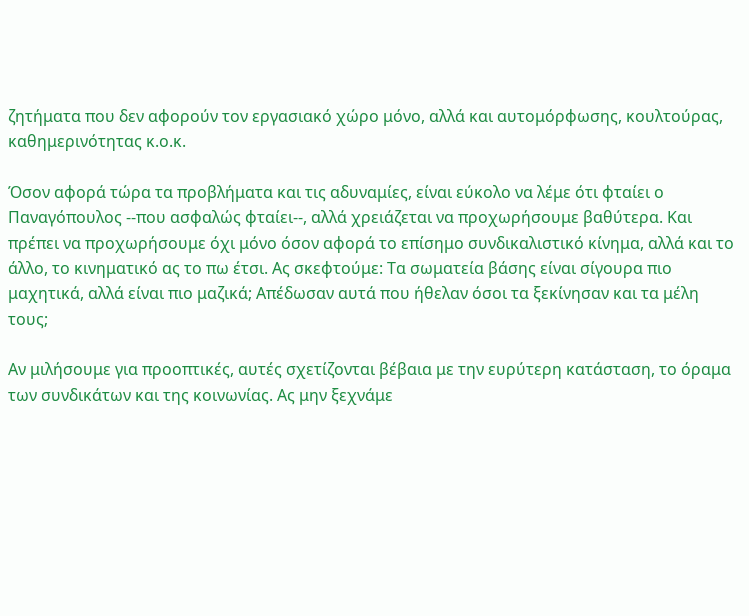ζητήματα που δεν αφορούν τον εργασιακό χώρο μόνο, αλλά και αυτομόρφωσης, κουλτούρας, καθημερινότητας κ.ο.κ.

Όσον αφορά τώρα τα προβλήματα και τις αδυναμίες, είναι εύκολο να λέμε ότι φταίει ο Παναγόπουλος --που ασφαλώς φταίει--, αλλά χρειάζεται να προχωρήσουμε βαθύτερα. Και πρέπει να προχωρήσουμε όχι μόνο όσον αφορά το επίσημο συνδικαλιστικό κίνημα, αλλά και το άλλο, το κινηματικό ας το πω έτσι. Ας σκεφτούμε: Τα σωματεία βάσης είναι σίγουρα πιο μαχητικά, αλλά είναι πιο μαζικά; Απέδωσαν αυτά που ήθελαν όσοι τα ξεκίνησαν και τα μέλη τους;

Αν μιλήσουμε για προοπτικές, αυτές σχετίζονται βέβαια με την ευρύτερη κατάσταση, το όραμα των συνδικάτων και της κοινωνίας. Ας μην ξεχνάμε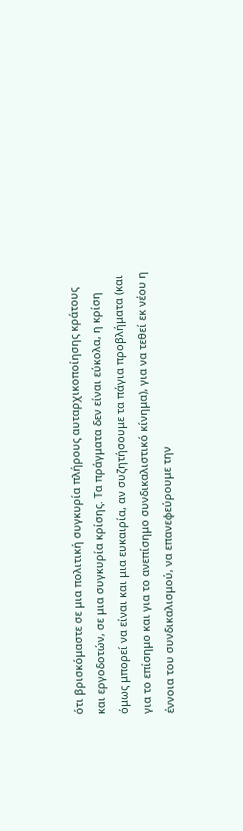ότι βρισκόμαστε σε μια πολιτική συγκυρία πλήρους αυταρχικοποίησης κράτους και εργοδοτών, σε μια συγκυρία κρίσης. Τα πράγματα δεν είναι εύκολα, η κρίση όμως μπορεί να είναι και μια ευκαιρία, αν συζητήσουμε τα πάγια προβλήματα (και για το επίσημο και για το ανεπίσημο συνδικαλιστικό κίνημα), για να τεθεί εκ νέου η έννοια του συνδικαλισμού, να επανεφεύρουμε την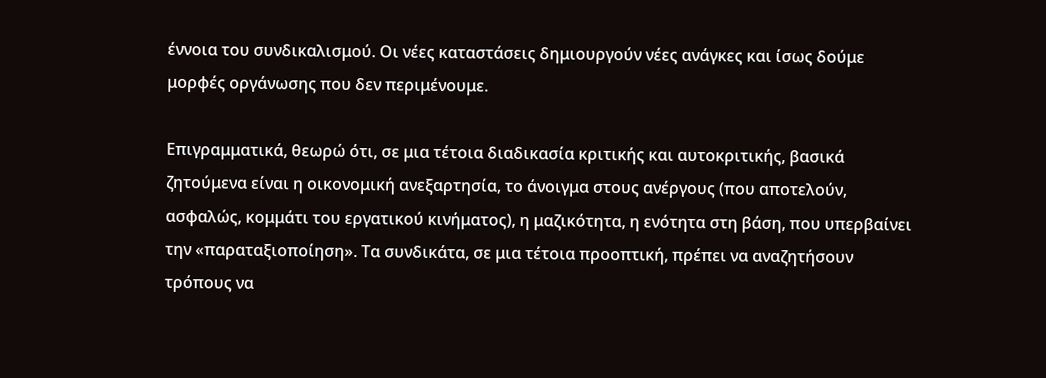έννοια του συνδικαλισμού. Οι νέες καταστάσεις δημιουργούν νέες ανάγκες και ίσως δούμε μορφές οργάνωσης που δεν περιμένουμε.

Επιγραμματικά, θεωρώ ότι, σε μια τέτοια διαδικασία κριτικής και αυτοκριτικής, βασικά ζητούμενα είναι η οικονομική ανεξαρτησία, το άνοιγμα στους ανέργους (που αποτελούν, ασφαλώς, κομμάτι του εργατικού κινήματος), η μαζικότητα, η ενότητα στη βάση, που υπερβαίνει την «παραταξιοποίηση». Τα συνδικάτα, σε μια τέτοια προοπτική, πρέπει να αναζητήσουν τρόπους να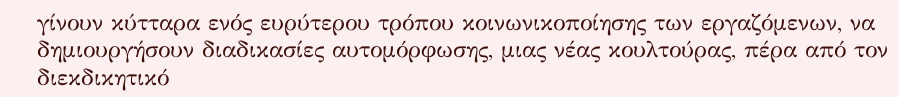γίνουν κύτταρα ενός ευρύτερου τρόπου κοινωνικοποίησης των εργαζόμενων, να δημιουργήσουν διαδικασίες αυτομόρφωσης, μιας νέας κουλτούρας, πέρα από τον διεκδικητικό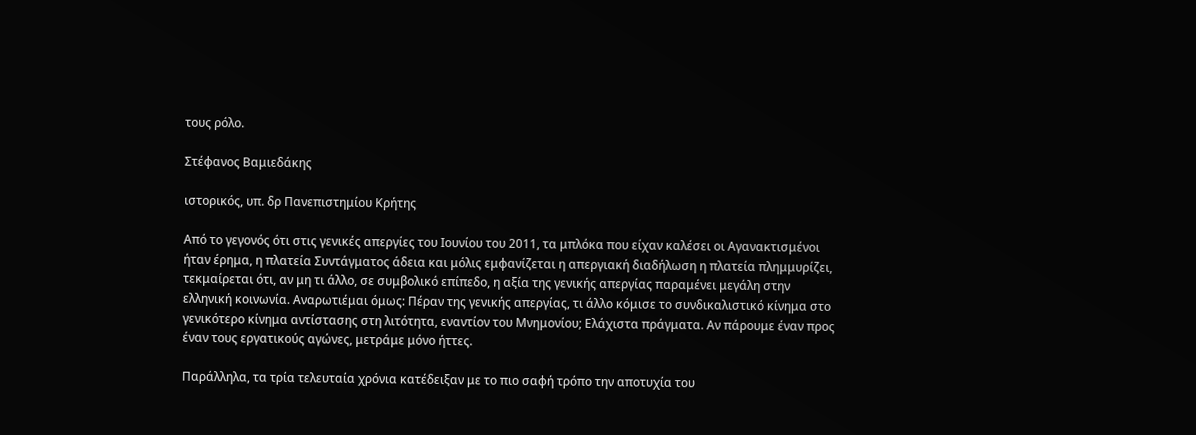τους ρόλο.

Στέφανος Βαμιεδάκης

ιστορικός, υπ. δρ Πανεπιστημίου Κρήτης

Από το γεγονός ότι στις γενικές απεργίες του Ιουνίου του 2011, τα μπλόκα που είχαν καλέσει οι Αγανακτισμένοι ήταν έρημα, η πλατεία Συντάγματος άδεια και μόλις εμφανίζεται η απεργιακή διαδήλωση η πλατεία πλημμυρίζει, τεκμαίρεται ότι, αν μη τι άλλο, σε συμβολικό επίπεδο, η αξία της γενικής απεργίας παραμένει μεγάλη στην ελληνική κοινωνία. Αναρωτιέμαι όμως: Πέραν της γενικής απεργίας, τι άλλο κόμισε το συνδικαλιστικό κίνημα στο γενικότερο κίνημα αντίστασης στη λιτότητα, εναντίον του Μνημονίου; Ελάχιστα πράγματα. Αν πάρουμε έναν προς έναν τους εργατικούς αγώνες, μετράμε μόνο ήττες.

Παράλληλα, τα τρία τελευταία χρόνια κατέδειξαν με το πιο σαφή τρόπο την αποτυχία του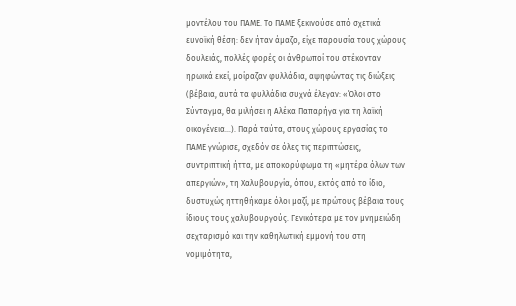μοντέλου του ΠΑΜΕ. Το ΠΑΜΕ ξεκινούσε από σχετικά ευνοϊκή θέση: δεν ήταν άμαζο, είχε παρουσία τους χώρους δουλειάς, πολλές φορές οι άνθρωποί του στέκονταν ηρωικά εκεί, μοίραζαν φυλλάδια, αψηφώντας τις διώξεις (βέβαια, αυτά τα φυλλάδια συχνά έλεγαν: «Όλοι στο Σύνταγμα, θα μιλήσει η Αλέκα Παπαρήγα για τη λαϊκή οικογένεια…). Παρά ταύτα, στους χώρους εργασίας το ΠΑΜΕ γνώρισε, σχεδόν σε όλες τις περιπτώσεις, συντριπτική ήττα, με αποκορύφωμα τη «μητέρα όλων των απεργιών», τη Χαλυβουργία, όπου, εκτός από το ίδιο, δυστυχώς ηττηθήκαμε όλοι μαζί, με πρώτους βέβαια τους ίδιους τους χαλυβουργούς. Γενικότερα με τον μνημειώδη σεχταρισμό και την καθηλωτική εμμονή του στη νομιμότητα,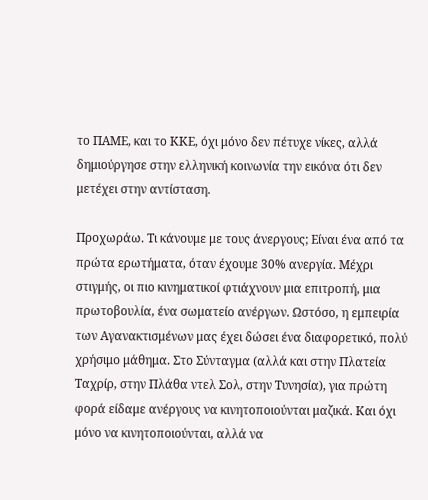το ΠΑΜΕ, και το ΚΚΕ, όχι μόνο δεν πέτυχε νίκες, αλλά δημιούργησε στην ελληνική κοινωνία την εικόνα ότι δεν μετέχει στην αντίσταση.

Προχωράω. Τι κάνουμε με τους άνεργους; Είναι ένα από τα πρώτα ερωτήματα, όταν έχουμε 30% ανεργία. Μέχρι στιγμής, οι πιο κινηματικοί φτιάχνουν μια επιτροπή, μια πρωτοβουλία, ένα σωματείο ανέργων. Ωστόσο, η εμπειρία των Αγανακτισμένων μας έχει δώσει ένα διαφορετικό, πολύ χρήσιμο μάθημα. Στο Σύνταγμα (αλλά και στην Πλατεία Ταχρίρ, στην Πλάθα ντελ Σολ, στην Τυνησία), για πρώτη φορά είδαμε ανέργους να κινητοποιούνται μαζικά. Και όχι μόνο να κινητοποιούνται, αλλά να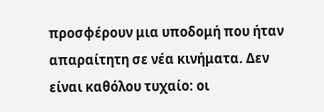προσφέρουν μια υποδομή που ήταν απαραίτητη σε νέα κινήματα. Δεν είναι καθόλου τυχαίο: οι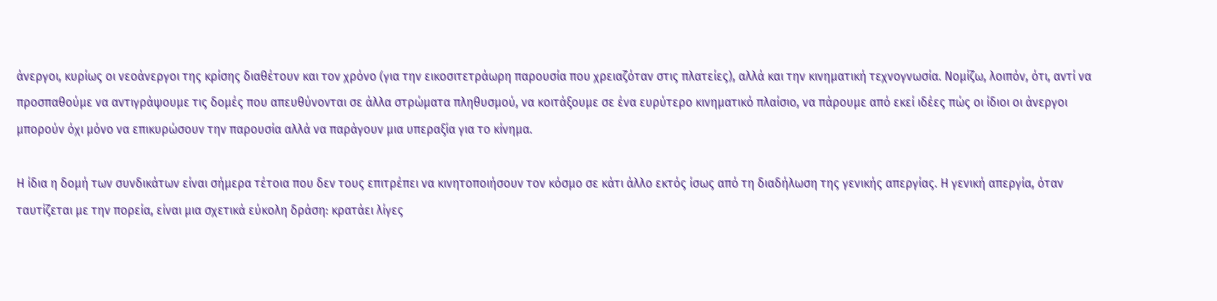άνεργοι, κυρίως οι νεοάνεργοι της κρίσης διαθέτουν και τον χρόνο (για την εικοσιτετράωρη παρουσία που χρειαζόταν στις πλατείες), αλλά και την κινηματική τεχνογνωσία. Νομίζω, λοιπόν, ότι, αντί να προσπαθούμε να αντιγράψουμε τις δομές που απευθύνονται σε άλλα στρώματα πληθυσμού, να κοιτάξουμε σε ένα ευρύτερο κινηματικό πλαίσιο, να πάρουμε από εκεί ιδέες πώς οι ίδιοι οι άνεργοι μπορούν όχι μόνο να επικυρώσουν την παρουσία αλλά να παράγουν μια υπεραξία για το κίνημα.

Η ίδια η δομή των συνδικάτων είναι σήμερα τέτοια που δεν τους επιτρέπει να κινητοποιήσουν τον κόσμο σε κάτι άλλο εκτός ίσως από τη διαδήλωση της γενικής απεργίας. Η γενική απεργία, όταν ταυτίζεται με την πορεία, είναι μια σχετικά εύκολη δράση: κρατάει λίγες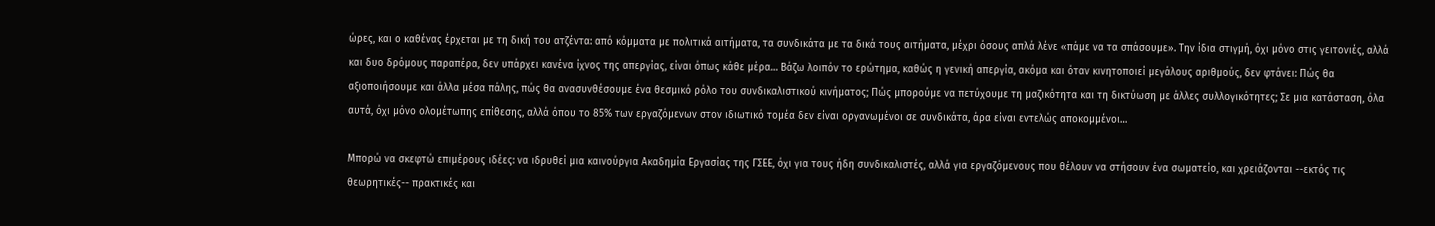ώρες, και ο καθένας έρχεται με τη δική του ατζέντα: από κόμματα με πολιτικά αιτήματα, τα συνδικάτα με τα δικά τους αιτήματα, μέχρι όσους απλά λένε «πάμε να τα σπάσουμε». Την ίδια στιγμή, όχι μόνο στις γειτονιές, αλλά και δυο δρόμους παραπέρα, δεν υπάρχει κανένα ίχνος της απεργίας, είναι όπως κάθε μέρα… Βάζω λοιπόν το ερώτημα, καθώς η γενική απεργία, ακόμα και όταν κινητοποιεί μεγάλους αριθμούς, δεν φτάνει: Πώς θα αξιοποιήσουμε και άλλα μέσα πάλης, πώς θα ανασυνθέσουμε ένα θεσμικό ρόλο του συνδικαλιστικού κινήματος; Πώς μπορούμε να πετύχουμε τη μαζικότητα και τη δικτύωση με άλλες συλλογικότητες; Σε μια κατάσταση, όλα αυτά, όχι μόνο ολομέτωπης επίθεσης, αλλά όπου το 85% των εργαζόμενων στον ιδιωτικό τομέα δεν είναι οργανωμένοι σε συνδικάτα, άρα είναι εντελώς αποκομμένοι…

Μπορώ να σκεφτώ επιμέρους ιδέες: να ιδρυθεί μια καινούργια Ακαδημία Εργασίας της ΓΣΕΕ, όχι για τους ήδη συνδικαλιστές, αλλά για εργαζόμενους που θέλουν να στήσουν ένα σωματείο, και χρειάζονται --εκτός τις θεωρητικές-- πρακτικές και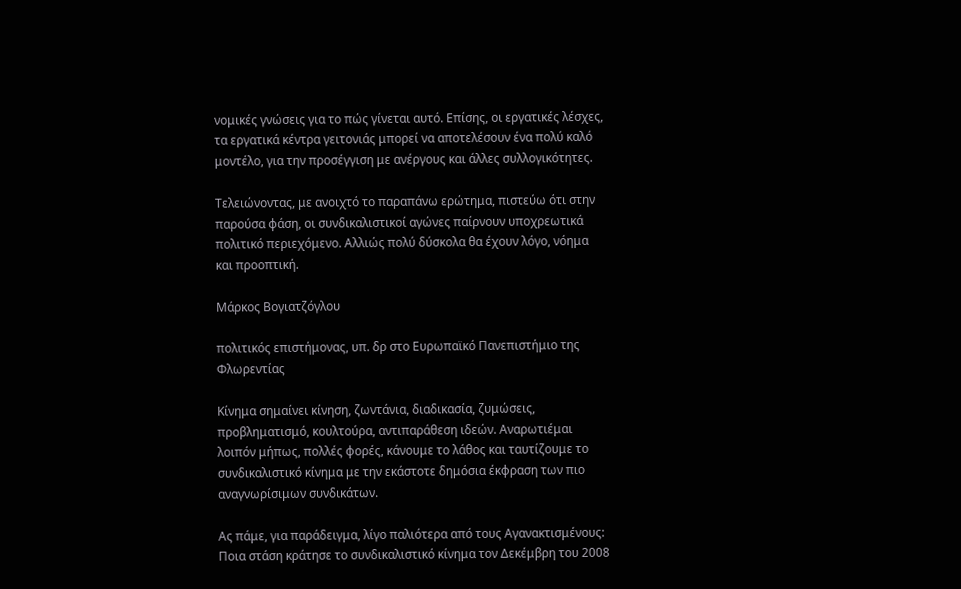νομικές γνώσεις για το πώς γίνεται αυτό. Επίσης, οι εργατικές λέσχες, τα εργατικά κέντρα γειτονιάς μπορεί να αποτελέσουν ένα πολύ καλό μοντέλο, για την προσέγγιση με ανέργους και άλλες συλλογικότητες.

Τελειώνοντας, με ανοιχτό το παραπάνω ερώτημα, πιστεύω ότι στην παρούσα φάση, οι συνδικαλιστικοί αγώνες παίρνουν υποχρεωτικά πολιτικό περιεχόμενο. Αλλιώς πολύ δύσκολα θα έχουν λόγο, νόημα και προοπτική.

Μάρκος Βογιατζόγλου

πολιτικός επιστήμονας, υπ. δρ στο Ευρωπαϊκό Πανεπιστήμιο της Φλωρεντίας

Κίνημα σημαίνει κίνηση, ζωντάνια, διαδικασία, ζυμώσεις, προβληματισμό, κουλτούρα, αντιπαράθεση ιδεών. Αναρωτιέμαι λοιπόν μήπως, πολλές φορές, κάνουμε το λάθος και ταυτίζουμε το συνδικαλιστικό κίνημα με την εκάστοτε δημόσια έκφραση των πιο αναγνωρίσιμων συνδικάτων.

Ας πάμε, για παράδειγμα, λίγο παλιότερα από τους Αγανακτισμένους: Ποια στάση κράτησε το συνδικαλιστικό κίνημα τον Δεκέμβρη του 2008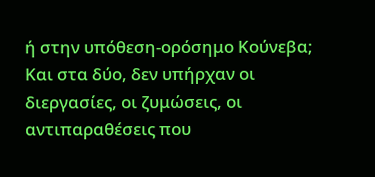ή στην υπόθεση-ορόσημο Κούνεβα; Και στα δύο, δεν υπήρχαν οι διεργασίες, οι ζυμώσεις, οι αντιπαραθέσεις που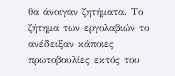θα άνοιγαν ζητήματα. Το ζήτημα των εργολαβιών το ανέδειξαν κάποιες πρωτοβουλίες εκτός του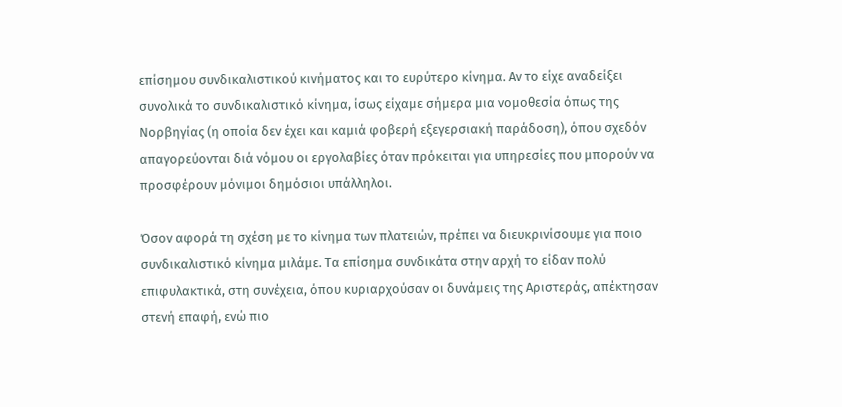επίσημου συνδικαλιστικού κινήματος και το ευρύτερο κίνημα. Αν το είχε αναδείξει συνολικά το συνδικαλιστικό κίνημα, ίσως είχαμε σήμερα μια νομοθεσία όπως της Νορβηγίας (η οποία δεν έχει και καμιά φοβερή εξεγερσιακή παράδοση), όπου σχεδόν απαγορεύονται διά νόμου οι εργολαβίες όταν πρόκειται για υπηρεσίες που μπορούν να προσφέρουν μόνιμοι δημόσιοι υπάλληλοι.

Όσον αφορά τη σχέση με το κίνημα των πλατειών, πρέπει να διευκρινίσουμε για ποιο συνδικαλιστικό κίνημα μιλάμε. Τα επίσημα συνδικάτα στην αρχή το είδαν πολύ επιφυλακτικά, στη συνέχεια, όπου κυριαρχούσαν οι δυνάμεις της Αριστεράς, απέκτησαν στενή επαφή, ενώ πιο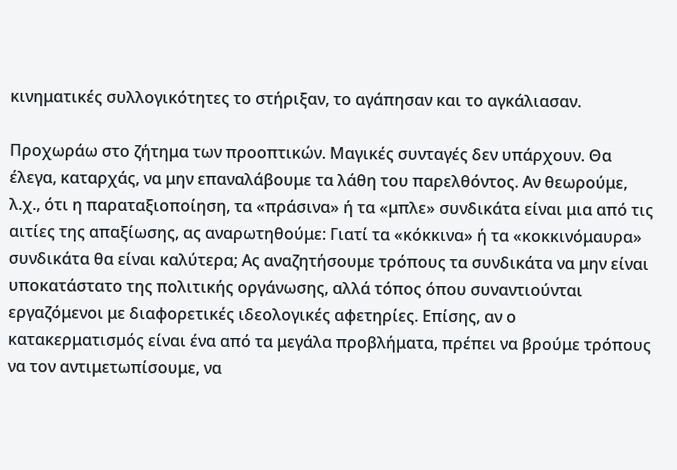κινηματικές συλλογικότητες το στήριξαν, το αγάπησαν και το αγκάλιασαν.

Προχωράω στο ζήτημα των προοπτικών. Μαγικές συνταγές δεν υπάρχουν. Θα έλεγα, καταρχάς, να μην επαναλάβουμε τα λάθη του παρελθόντος. Αν θεωρούμε, λ.χ., ότι η παραταξιοποίηση, τα «πράσινα» ή τα «μπλε» συνδικάτα είναι μια από τις αιτίες της απαξίωσης, ας αναρωτηθούμε: Γιατί τα «κόκκινα» ή τα «κοκκινόμαυρα» συνδικάτα θα είναι καλύτερα; Ας αναζητήσουμε τρόπους τα συνδικάτα να μην είναι υποκατάστατο της πολιτικής οργάνωσης, αλλά τόπος όπου συναντιούνται εργαζόμενοι με διαφορετικές ιδεολογικές αφετηρίες. Επίσης, αν ο κατακερματισμός είναι ένα από τα μεγάλα προβλήματα, πρέπει να βρούμε τρόπους να τον αντιμετωπίσουμε, να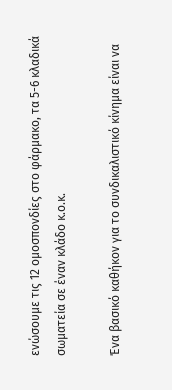ενώσουμε τις 12 ομοσπονδίες στο φάρμακο, τα 5-6 κλαδικά σωματεία σε έναν κλάδο κ.ο.κ.

Ένα βασικό καθήκον για το συνδικαλιστικό κίνημα είναι να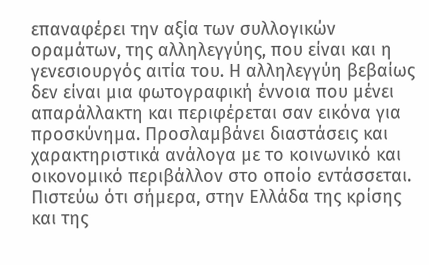επαναφέρει την αξία των συλλογικών οραμάτων, της αλληλεγγύης, που είναι και η γενεσιουργός αιτία του. Η αλληλεγγύη βεβαίως δεν είναι μια φωτογραφική έννοια που μένει απαράλλακτη και περιφέρεται σαν εικόνα για προσκύνημα. Προσλαμβάνει διαστάσεις και χαρακτηριστικά ανάλογα με το κοινωνικό και οικονομικό περιβάλλον στο οποίο εντάσσεται. Πιστεύω ότι σήμερα, στην Ελλάδα της κρίσης και της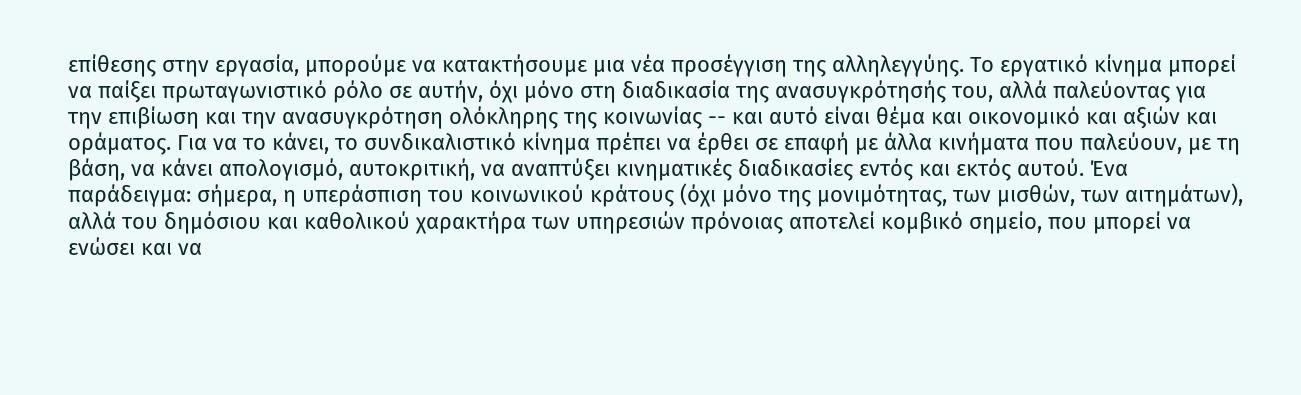επίθεσης στην εργασία, μπορούμε να κατακτήσουμε μια νέα προσέγγιση της αλληλεγγύης. Το εργατικό κίνημα μπορεί να παίξει πρωταγωνιστικό ρόλο σε αυτήν, όχι μόνο στη διαδικασία της ανασυγκρότησής του, αλλά παλεύοντας για την επιβίωση και την ανασυγκρότηση ολόκληρης της κοινωνίας -- και αυτό είναι θέμα και οικονομικό και αξιών και οράματος. Για να το κάνει, το συνδικαλιστικό κίνημα πρέπει να έρθει σε επαφή με άλλα κινήματα που παλεύουν, με τη βάση, να κάνει απολογισμό, αυτοκριτική, να αναπτύξει κινηματικές διαδικασίες εντός και εκτός αυτού. Ένα παράδειγμα: σήμερα, η υπεράσπιση του κοινωνικού κράτους (όχι μόνο της μονιμότητας, των μισθών, των αιτημάτων), αλλά του δημόσιου και καθολικού χαρακτήρα των υπηρεσιών πρόνοιας αποτελεί κομβικό σημείο, που μπορεί να ενώσει και να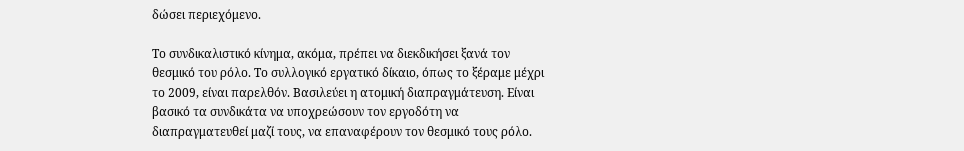δώσει περιεχόμενο.

Το συνδικαλιστικό κίνημα, ακόμα, πρέπει να διεκδικήσει ξανά τον θεσμικό του ρόλο. Το συλλογικό εργατικό δίκαιο, όπως το ξέραμε μέχρι το 2009, είναι παρελθόν. Βασιλεύει η ατομική διαπραγμάτευση. Είναι βασικό τα συνδικάτα να υποχρεώσουν τον εργοδότη να διαπραγματευθεί μαζί τους, να επαναφέρουν τον θεσμικό τους ρόλο.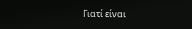Γιατί είναι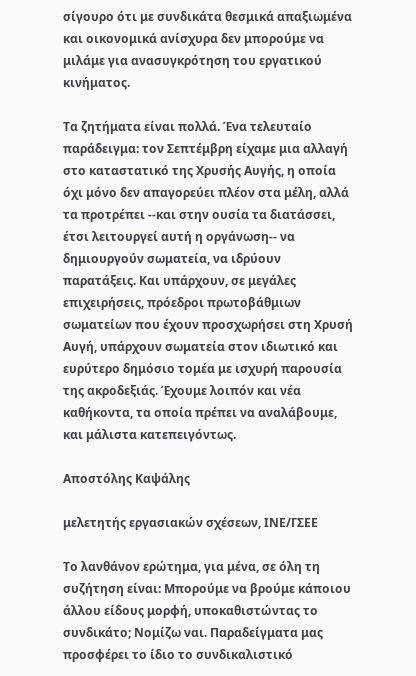σίγουρο ότι με συνδικάτα θεσμικά απαξιωμένα και οικονομικά ανίσχυρα δεν μπορούμε να μιλάμε για ανασυγκρότηση του εργατικού κινήματος.

Τα ζητήματα είναι πολλά. Ένα τελευταίο παράδειγμα: τον Σεπτέμβρη είχαμε μια αλλαγή στο καταστατικό της Χρυσής Αυγής, η οποία όχι μόνο δεν απαγορεύει πλέον στα μέλη, αλλά τα προτρέπει --και στην ουσία τα διατάσσει, έτσι λειτουργεί αυτή η οργάνωση-- να δημιουργούν σωματεία, να ιδρύουν παρατάξεις. Και υπάρχουν, σε μεγάλες επιχειρήσεις, πρόεδροι πρωτοβάθμιων σωματείων που έχουν προσχωρήσει στη Χρυσή Αυγή, υπάρχουν σωματεία στον ιδιωτικό και ευρύτερο δημόσιο τομέα με ισχυρή παρουσία της ακροδεξιάς. Έχουμε λοιπόν και νέα καθήκοντα, τα οποία πρέπει να αναλάβουμε, και μάλιστα κατεπειγόντως.

Αποστόλης Καψάλης

μελετητής εργασιακών σχέσεων, ΙΝΕ/ΓΣΕΕ

Το λανθάνον ερώτημα, για μένα, σε όλη τη συζήτηση είναι: Μπορούμε να βρούμε κάποιου άλλου είδους μορφή, υποκαθιστώντας το συνδικάτο; Νομίζω ναι. Παραδείγματα μας προσφέρει το ίδιο το συνδικαλιστικό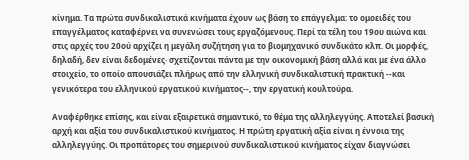κίνημα. Τα πρώτα συνδικαλιστικά κινήματα έχουν ως βάση το επάγγελμα: το ομοειδές του επαγγέλματος καταφέρνει να συνενώσει τους εργαζόμενους. Περί τα τέλη του 19ου αιώνα και στις αρχές του 20ού αρχίζει η μεγάλη συζήτηση για το βιομηχανικό συνδικάτο κλπ. Οι μορφές, δηλαδή, δεν είναι δεδομένες· σχετίζονται πάντα με την οικονομική βάση αλλά και με ένα άλλο στοιχείο, το οποίο απουσιάζει πλήρως από την ελληνική συνδικαλιστική πρακτική --και γενικότερα του ελληνικού εργατικού κινήματος--, την εργατική κουλτούρα.

Αναφέρθηκε επίσης, και είναι εξαιρετικά σημαντικό, το θέμα της αλληλεγγύης. Αποτελεί βασική αρχή και αξία του συνδικαλιστικού κινήματος. Η πρώτη εργατική αξία είναι η έννοια της αλληλεγγύης. Οι προπάτορες του σημερινού συνδικαλιστικού κινήματος είχαν διαγνώσει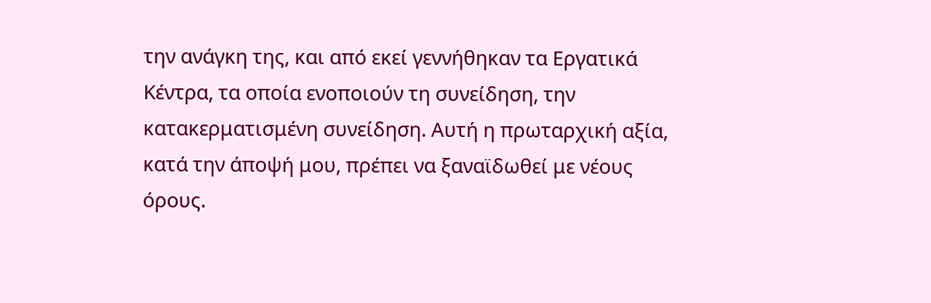την ανάγκη της, και από εκεί γεννήθηκαν τα Εργατικά Κέντρα, τα οποία ενοποιούν τη συνείδηση, την κατακερματισμένη συνείδηση. Αυτή η πρωταρχική αξία, κατά την άποψή μου, πρέπει να ξαναϊδωθεί με νέους όρους.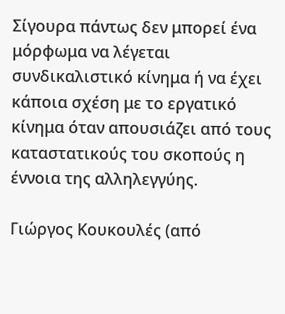Σίγουρα πάντως δεν μπορεί ένα μόρφωμα να λέγεται συνδικαλιστικό κίνημα ή να έχει κάποια σχέση με το εργατικό κίνημα όταν απουσιάζει από τους καταστατικούς του σκοπούς η έννοια της αλληλεγγύης.

Γιώργος Κουκουλές (από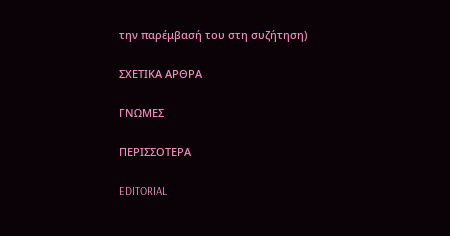την παρέμβασή του στη συζήτηση)

ΣΧΕΤΙΚΑ ΑΡΘΡΑ

ΓΝΩΜΕΣ

ΠΕΡΙΣΣΟΤΕΡΑ

EDITORIAL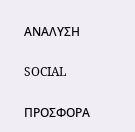ΑΝΑΛΥΣΗ

SOCIAL

ΠΡΟΣΦΟΡΑ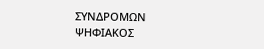ΣΥΝΔΡΟΜΩΝ
ΨΗΦΙΑΚΟΣ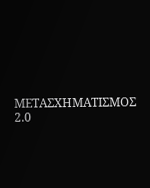ΜΕΤΑΣΧΗΜΑΤΙΣΜΟΣ 2.0